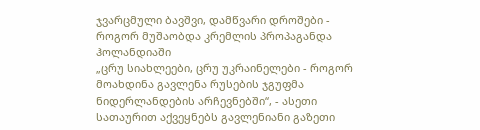ჯვარცმული ბავშვი, დამწვარი დროშები - როგორ მუშაობდა კრემლის პროპაგანდა ჰოლანდიაში
„ცრუ სიახლეები, ცრუ უკრაინელები - როგორ მოახდინა გავლენა რუსების ჯგუფმა ნიდერლანდების არჩევნებში“, - ასეთი სათაურით აქვეყნებს გავლენიანი გაზეთი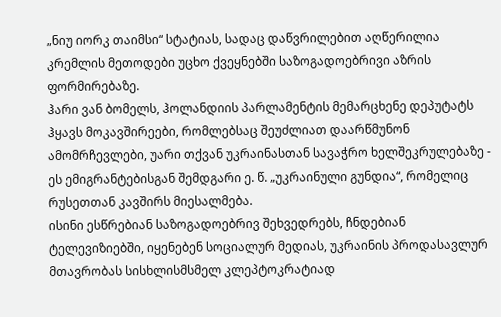„ნიუ იორკ თაიმსი“ სტატიას, სადაც დაწვრილებით აღწერილია კრემლის მეთოდები უცხო ქვეყნებში საზოგადოებრივი აზრის ფორმირებაზე.
ჰარი ვან ბომელს, ჰოლანდიის პარლამენტის მემარცხენე დეპუტატს ჰყავს მოკავშირეები, რომლებსაც შეუძლიათ დაარწმუნონ ამომრჩევლები, უარი თქვან უკრაინასთან სავაჭრო ხელშეკრულებაზე - ეს ემიგრანტებისგან შემდგარი ე. წ. „უკრაინული გუნდია“, რომელიც რუსეთთან კავშირს მიესალმება.
ისინი ესწრებიან საზოგადოებრივ შეხვედრებს, ჩნდებიან ტელევიზიებში, იყენებენ სოციალურ მედიას, უკრაინის პროდასავლურ მთავრობას სისხლისმსმელ კლეპტოკრატიად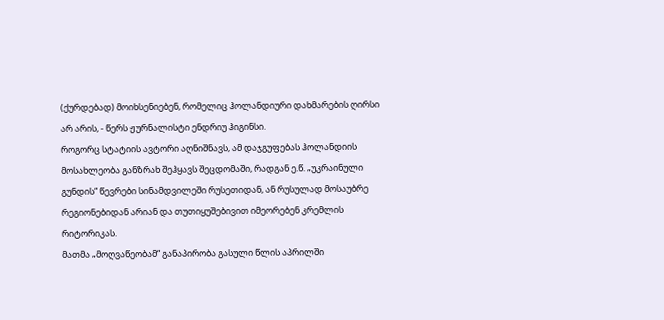(ქურდებად) მოიხსენიებენ, რომელიც ჰოლანდიური დახმარების ღირსი არ არის, - წერს ჟურნალისტი ენდრიუ ჰიგინსი.
როგორც სტატიის ავტორი აღნიშნავს, ამ დაჯგუფებას ჰოლანდიის მოსახლეობა განზრახ შეჰყავს შეცდომაში, რადგან ე.წ. „უკრაინული გუნდის“ წევრები სინამდვილეში რუსეთიდან, ან რუსულად მოსაუბრე რეგიონებიდან არიან და თუთიყუშებივით იმეორებენ კრემლის რიტორიკას.
მათმა „მოღვაწეობამ“ განაპირობა გასული წლის აპრილში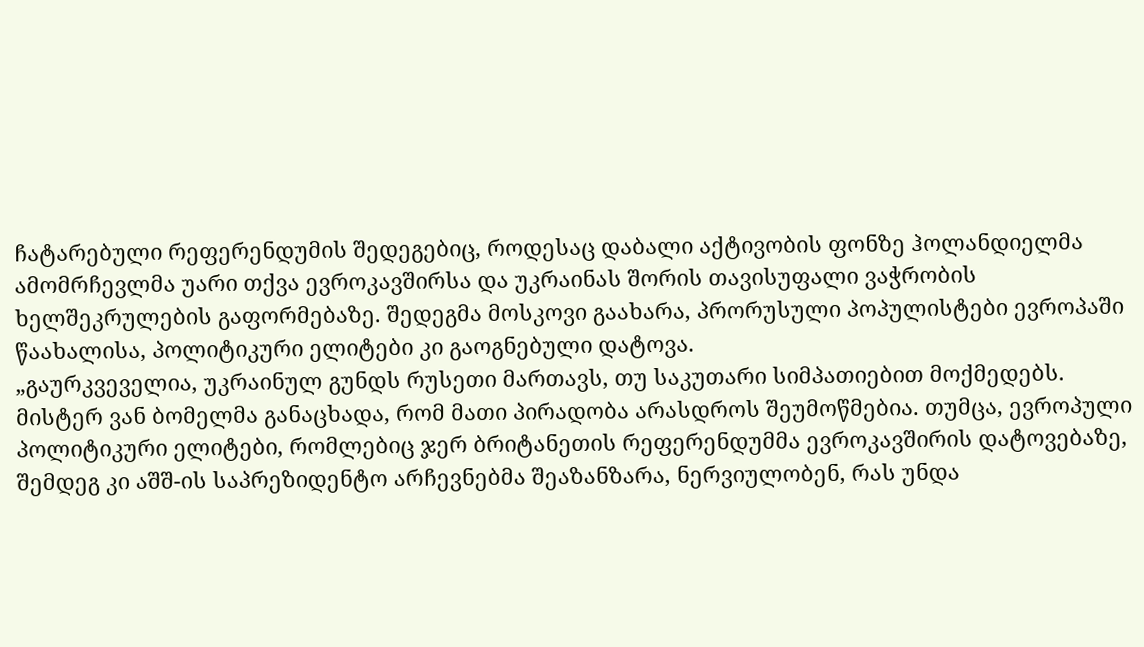ჩატარებული რეფერენდუმის შედეგებიც, როდესაც დაბალი აქტივობის ფონზე ჰოლანდიელმა ამომრჩევლმა უარი თქვა ევროკავშირსა და უკრაინას შორის თავისუფალი ვაჭრობის ხელშეკრულების გაფორმებაზე. შედეგმა მოსკოვი გაახარა, პრორუსული პოპულისტები ევროპაში წაახალისა, პოლიტიკური ელიტები კი გაოგნებული დატოვა.
„გაურკვეველია, უკრაინულ გუნდს რუსეთი მართავს, თუ საკუთარი სიმპათიებით მოქმედებს. მისტერ ვან ბომელმა განაცხადა, რომ მათი პირადობა არასდროს შეუმოწმებია. თუმცა, ევროპული პოლიტიკური ელიტები, რომლებიც ჯერ ბრიტანეთის რეფერენდუმმა ევროკავშირის დატოვებაზე, შემდეგ კი აშშ-ის საპრეზიდენტო არჩევნებმა შეაზანზარა, ნერვიულობენ, რას უნდა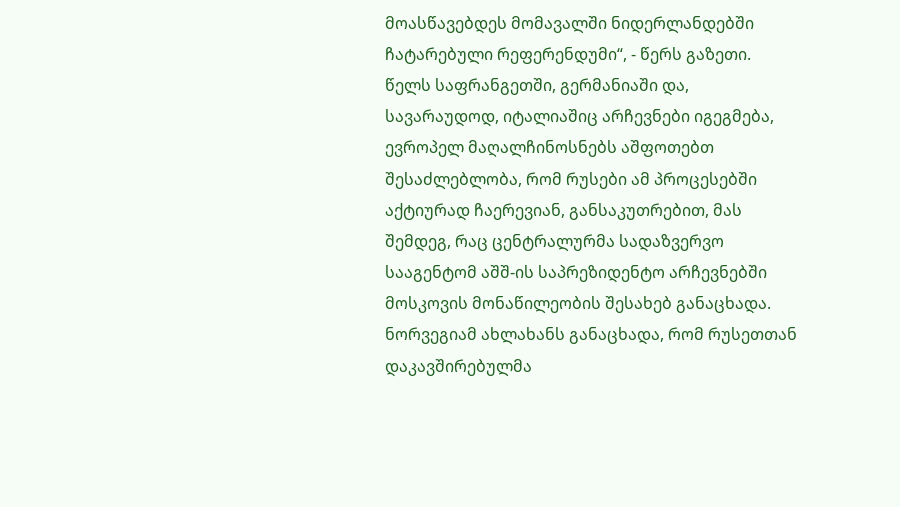მოასწავებდეს მომავალში ნიდერლანდებში ჩატარებული რეფერენდუმი“, - წერს გაზეთი.
წელს საფრანგეთში, გერმანიაში და, სავარაუდოდ, იტალიაშიც არჩევნები იგეგმება, ევროპელ მაღალჩინოსნებს აშფოთებთ შესაძლებლობა, რომ რუსები ამ პროცესებში აქტიურად ჩაერევიან, განსაკუთრებით, მას შემდეგ, რაც ცენტრალურმა სადაზვერვო სააგენტომ აშშ-ის საპრეზიდენტო არჩევნებში მოსკოვის მონაწილეობის შესახებ განაცხადა.
ნორვეგიამ ახლახანს განაცხადა, რომ რუსეთთან დაკავშირებულმა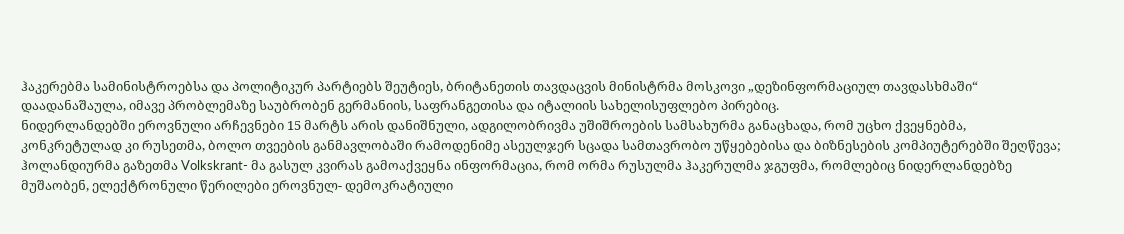ჰაკერებმა სამინისტროებსა და პოლიტიკურ პარტიებს შეუტიეს, ბრიტანეთის თავდაცვის მინისტრმა მოსკოვი „დეზინფორმაციულ თავდასხმაში“ დაადანაშაულა, იმავე პრობლემაზე საუბრობენ გერმანიის, საფრანგეთისა და იტალიის სახელისუფლებო პირებიც.
ნიდერლანდებში ეროვნული არჩევნები 15 მარტს არის დანიშნული, ადგილობრივმა უშიშროების სამსახურმა განაცხადა, რომ უცხო ქვეყნებმა, კონკრეტულად კი რუსეთმა, ბოლო თვეების განმავლობაში რამოდენიმე ასეულჯერ სცადა სამთავრობო უწყებებისა და ბიზნესების კომპიუტერებში შეღწევა; ჰოლანდიურმა გაზეთმა Volkskrant- მა გასულ კვირას გამოაქვეყნა ინფორმაცია, რომ ორმა რუსულმა ჰაკერულმა ჯგუფმა, რომლებიც ნიდერლანდებზე მუშაობენ, ელექტრონული წერილები ეროვნულ- დემოკრატიული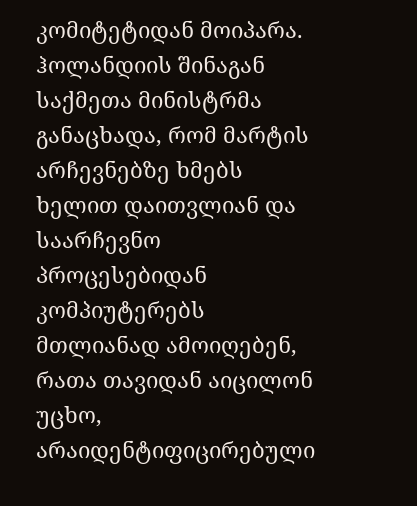კომიტეტიდან მოიპარა.
ჰოლანდიის შინაგან საქმეთა მინისტრმა განაცხადა, რომ მარტის არჩევნებზე ხმებს ხელით დაითვლიან და საარჩევნო პროცესებიდან კომპიუტერებს მთლიანად ამოიღებენ, რათა თავიდან აიცილონ უცხო, არაიდენტიფიცირებული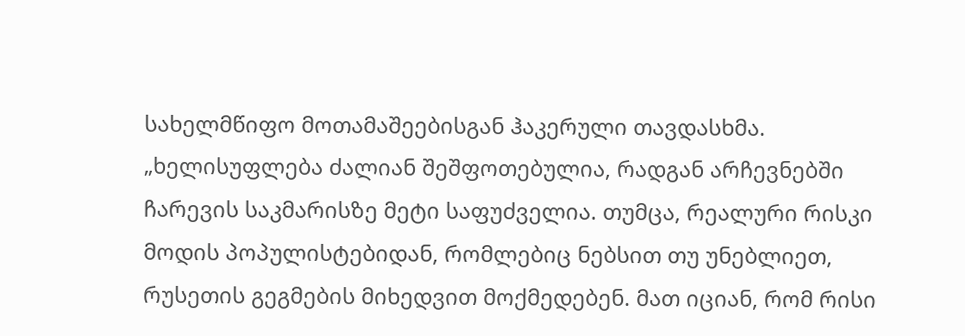სახელმწიფო მოთამაშეებისგან ჰაკერული თავდასხმა.
„ხელისუფლება ძალიან შეშფოთებულია, რადგან არჩევნებში ჩარევის საკმარისზე მეტი საფუძველია. თუმცა, რეალური რისკი მოდის პოპულისტებიდან, რომლებიც ნებსით თუ უნებლიეთ, რუსეთის გეგმების მიხედვით მოქმედებენ. მათ იციან, რომ რისი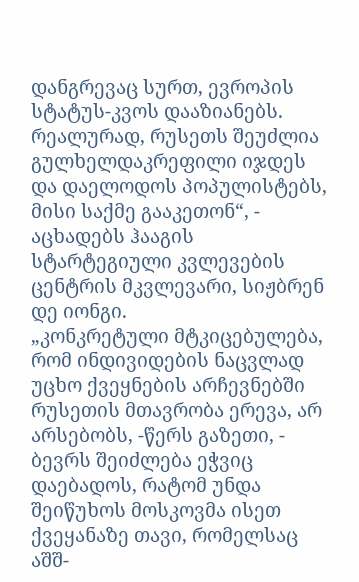დანგრევაც სურთ, ევროპის სტატუს-კვოს დააზიანებს. რეალურად, რუსეთს შეუძლია გულხელდაკრეფილი იჯდეს და დაელოდოს პოპულისტებს, მისი საქმე გააკეთონ“, - აცხადებს ჰააგის სტარტეგიული კვლევების ცენტრის მკვლევარი, სიჟბრენ დე იონგი.
„კონკრეტული მტკიცებულება, რომ ინდივიდების ნაცვლად უცხო ქვეყნების არჩევნებში რუსეთის მთავრობა ერევა, არ არსებობს, -წერს გაზეთი, - ბევრს შეიძლება ეჭვიც დაებადოს, რატომ უნდა შეიწუხოს მოსკოვმა ისეთ ქვეყანაზე თავი, რომელსაც აშშ-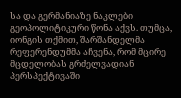სა და გერმანიაზე ნაკლები გეოპოლიტიკური წონა აქვს. თუმცა, იონგის თქმით, შარშანდელმა რეფერენდუმმა აჩვენა, რომ მცირე მცდელობას გრძელვადიან პერსპექტივაში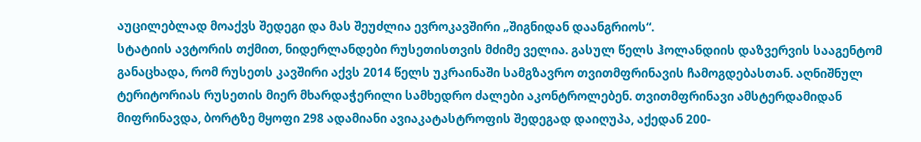აუცილებლად მოაქვს შედეგი და მას შეუძლია ევროკავშირი „შიგნიდან დაანგრიოს“.
სტატიის ავტორის თქმით, ნიდერლანდები რუსეთისთვის მძიმე ველია. გასულ წელს ჰოლანდიის დაზვერვის სააგენტომ განაცხადა, რომ რუსეთს კავშირი აქვს 2014 წელს უკრაინაში სამგზავრო თვითმფრინავის ჩამოგდებასთან. აღნიშნულ ტერიტორიას რუსეთის მიერ მხარდაჭერილი სამხედრო ძალები აკონტროლებენ. თვითმფრინავი ამსტერდამიდან მიფრინავდა, ბორტზე მყოფი 298 ადამიანი ავიაკატასტროფის შედეგად დაიღუპა, აქედან 200-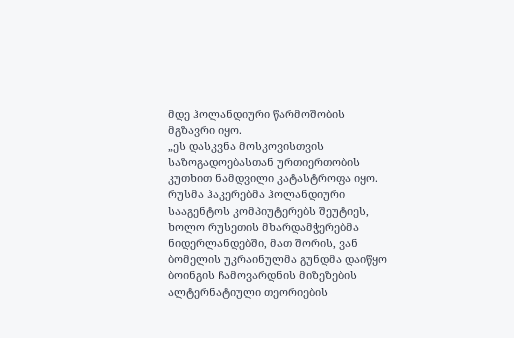მდე ჰოლანდიური წარმოშობის მგზავრი იყო.
„ეს დასკვნა მოსკოვისთვის საზოგადოებასთან ურთიერთობის კუთხით ნამდვილი კატასტროფა იყო. რუსმა ჰაკერებმა ჰოლანდიური სააგენტოს კომპიუტერებს შეუტიეს, ხოლო რუსეთის მხარდამჭერებმა ნიდერლანდებში, მათ შორის, ვან ბომელის უკრაინულმა გუნდმა დაიწყო ბოინგის ჩამოვარდნის მიზეზების ალტერნატიული თეორიების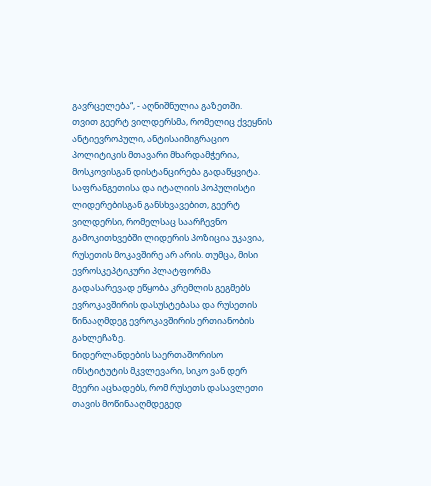გავრცელება“, - აღნიშნულია გაზეთში.
თვით გეერტ ვილდერსმა, რომელიც ქვეყნის ანტიევროპული, ანტისაიმიგრაციო პოლიტიკის მთავარი მხარდამჭერია, მოსკოვისგან დისტანცირება გადაწყვიტა. საფრანგეთისა და იტალიის პოპულისტი ლიდერებისგან განსხვავებით, გეერტ ვილდერსი, რომელსაც საარჩევნო გამოკითხვებში ლიდერის პოზიცია უკავია, რუსეთის მოკავშირე არ არის. თუმცა, მისი ევროსკეპტიკური პლატფორმა გადასარევად ეწყობა კრემლის გეგმებს ევროკავშირის დასუსტებასა და რუსეთის წინააღმდეგ ევროკავშირის ერთიანობის გახლეჩაზე.
ნიდერლანდების საერთაშორისო ინსტიტუტის მკვლევარი, სიკო ვან დერ მეერი აცხადებს, რომ რუსეთს დასავლეთი თავის მოწინააღმდეგედ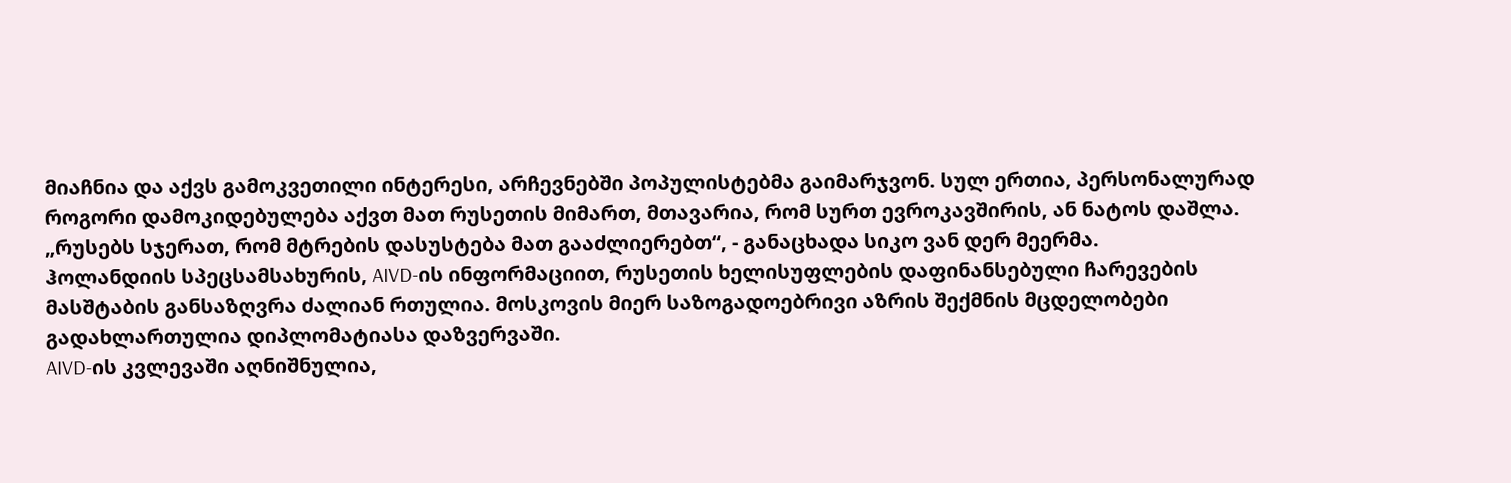მიაჩნია და აქვს გამოკვეთილი ინტერესი, არჩევნებში პოპულისტებმა გაიმარჯვონ. სულ ერთია, პერსონალურად როგორი დამოკიდებულება აქვთ მათ რუსეთის მიმართ, მთავარია, რომ სურთ ევროკავშირის, ან ნატოს დაშლა.
„რუსებს სჯერათ, რომ მტრების დასუსტება მათ გააძლიერებთ“, - განაცხადა სიკო ვან დერ მეერმა.
ჰოლანდიის სპეცსამსახურის, AIVD-ის ინფორმაციით, რუსეთის ხელისუფლების დაფინანსებული ჩარევების მასშტაბის განსაზღვრა ძალიან რთულია. მოსკოვის მიერ საზოგადოებრივი აზრის შექმნის მცდელობები გადახლართულია დიპლომატიასა დაზვერვაში.
AIVD-ის კვლევაში აღნიშნულია,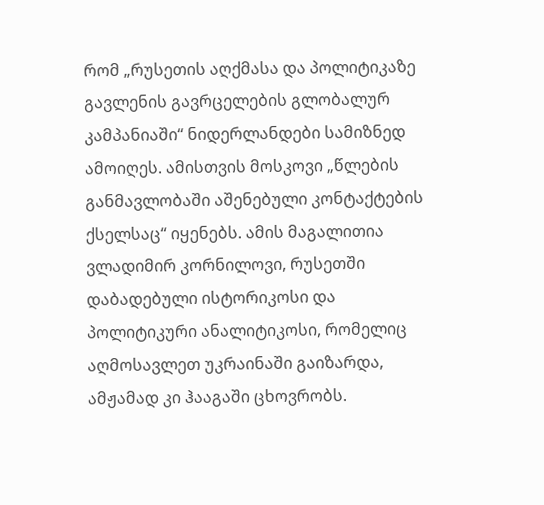რომ „რუსეთის აღქმასა და პოლიტიკაზე გავლენის გავრცელების გლობალურ კამპანიაში“ ნიდერლანდები სამიზნედ ამოიღეს. ამისთვის მოსკოვი „წლების განმავლობაში აშენებული კონტაქტების ქსელსაც“ იყენებს. ამის მაგალითია ვლადიმირ კორნილოვი, რუსეთში დაბადებული ისტორიკოსი და პოლიტიკური ანალიტიკოსი, რომელიც აღმოსავლეთ უკრაინაში გაიზარდა, ამჟამად კი ჰააგაში ცხოვრობს.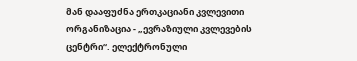მან დააფუძნა ერთკაციანი კვლევითი ორგანიზაცია - „ევრაზიული კვლევების ცენტრი“. ელექტრონული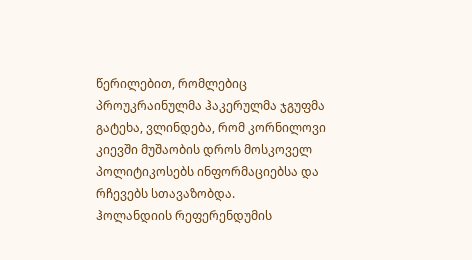წერილებით, რომლებიც პროუკრაინულმა ჰაკერულმა ჯგუფმა გატეხა, ვლინდება, რომ კორნილოვი კიევში მუშაობის დროს მოსკოველ პოლიტიკოსებს ინფორმაციებსა და რჩევებს სთავაზობდა.
ჰოლანდიის რეფერენდუმის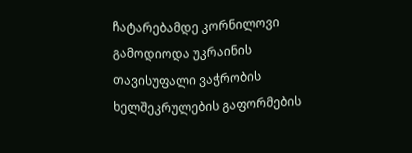ჩატარებამდე კორნილოვი გამოდიოდა უკრაინის თავისუფალი ვაჭრობის ხელშეკრულების გაფორმების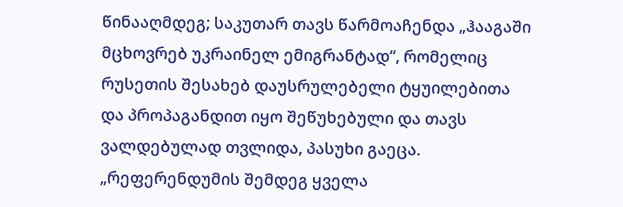წინააღმდეგ; საკუთარ თავს წარმოაჩენდა „ჰააგაში მცხოვრებ უკრაინელ ემიგრანტად“, რომელიც რუსეთის შესახებ დაუსრულებელი ტყუილებითა და პროპაგანდით იყო შეწუხებული და თავს ვალდებულად თვლიდა, პასუხი გაეცა. „რეფერენდუმის შემდეგ ყველა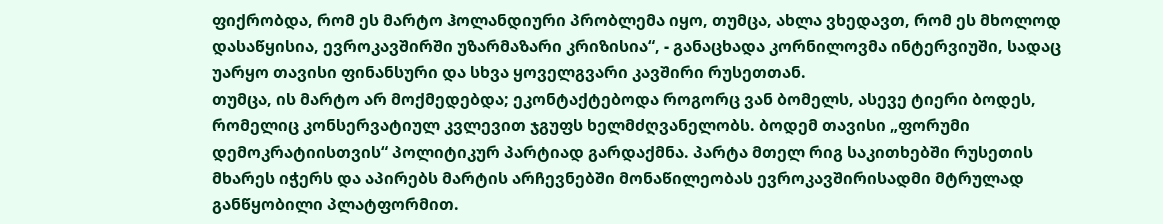ფიქრობდა, რომ ეს მარტო ჰოლანდიური პრობლემა იყო, თუმცა, ახლა ვხედავთ, რომ ეს მხოლოდ დასაწყისია, ევროკავშირში უზარმაზარი კრიზისია“, - განაცხადა კორნილოვმა ინტერვიუში, სადაც უარყო თავისი ფინანსური და სხვა ყოველგვარი კავშირი რუსეთთან.
თუმცა, ის მარტო არ მოქმედებდა; ეკონტაქტებოდა როგორც ვან ბომელს, ასევე ტიერი ბოდეს, რომელიც კონსერვატიულ კვლევით ჯგუფს ხელმძღვანელობს. ბოდემ თავისი „ფორუმი დემოკრატიისთვის“ პოლიტიკურ პარტიად გარდაქმნა. პარტა მთელ რიგ საკითხებში რუსეთის მხარეს იჭერს და აპირებს მარტის არჩევნებში მონაწილეობას ევროკავშირისადმი მტრულად განწყობილი პლატფორმით.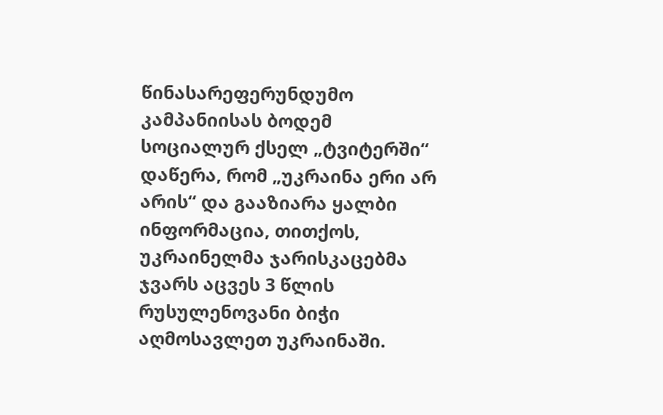წინასარეფერუნდუმო კამპანიისას ბოდემ სოციალურ ქსელ „ტვიტერში“ დაწერა, რომ „უკრაინა ერი არ არის“ და გააზიარა ყალბი ინფორმაცია, თითქოს, უკრაინელმა ჯარისკაცებმა ჯვარს აცვეს 3 წლის რუსულენოვანი ბიჭი აღმოსავლეთ უკრაინაში.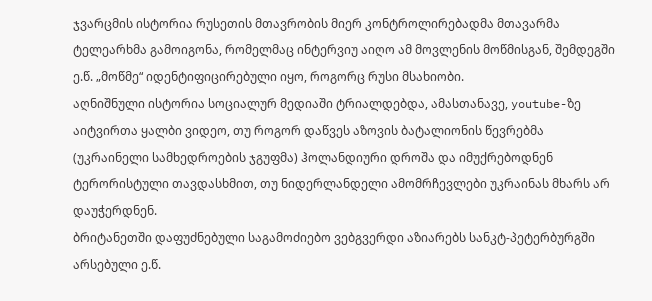ჯვარცმის ისტორია რუსეთის მთავრობის მიერ კონტროლირებადმა მთავარმა ტელეარხმა გამოიგონა, რომელმაც ინტერვიუ აიღო ამ მოვლენის მოწმისგან, შემდეგში ე.წ. „მოწმე“ იდენტიფიცირებული იყო, როგორც რუსი მსახიობი.
აღნიშნული ისტორია სოციალურ მედიაში ტრიალდებდა, ამასთანავე, youtube-ზე აიტვირთა ყალბი ვიდეო, თუ როგორ დაწვეს აზოვის ბატალიონის წევრებმა (უკრაინელი სამხედროების ჯგუფმა) ჰოლანდიური დროშა და იმუქრებოდნენ ტერორისტული თავდასხმით, თუ ნიდერლანდელი ამომრჩევლები უკრაინას მხარს არ დაუჭერდნენ.
ბრიტანეთში დაფუძნებული საგამოძიებო ვებგვერდი აზიარებს სანკტ-პეტერბურგში არსებული ე.წ.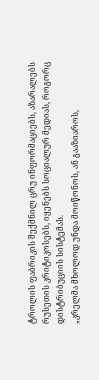ტროლის ფაბრიკის შექმნილ ცრუ ინფორმაციებს, აზარალებს რუსეთის კრიტიკოსებს, იყენებს სოციალურ მედიას, როგორც დისტრიბუციის სისტემას.
„კრელმა მხოლოდ უნდა მოიწონოს, ან გააზიაროს,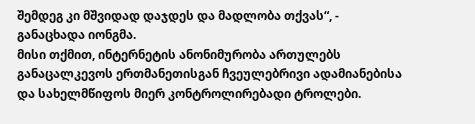შემდეგ კი მშვიდად დაჯდეს და მადლობა თქვას“, - განაცხადა იონგმა.
მისი თქმით, ინტერნეტის ანონიმურობა ართულებს განაცალკევოს ერთმანეთისგან ჩვეულებრივი ადამიანებისა და სახელმწიფოს მიერ კონტროლირებადი ტროლები.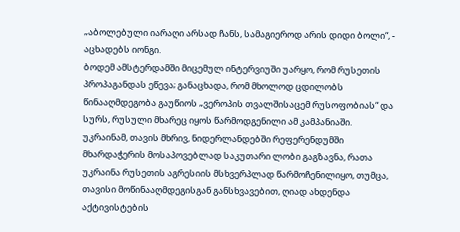„აბოლებული იარაღი არსად ჩანს, სამაგიეროდ არის დიდი ბოლი“, - აცხადებს იონგი.
ბოდემ ამსტერდამში მიცემულ ინტერვიუში უარყო, რომ რუსეთის პროპაგანდას ეწევა; განაცხადა, რომ მხოლოდ ცდილობს წინააღმდეგობა გაუწიოს „ვეროპის თვალშისაცემ რუსოფობიას“ და სურს, რუსული მხარეც იყოს წარმოდგენილი ამ კამპანიაში.
უკრაინამ, თავის მხრივ, ნიდერლანდებში რეფერენდუმში მხარდაჭერის მოსაპოვებლად საკუთარი ლობი გაგზავნა, რათა უკრაინა რუსეთის აგრესიის მსხვერპლად წარმოჩენილიყო, თუმცა, თავისი მოწინააღმდეგისგან განსხვავებით, ღიად ახდენდა აქტივისტების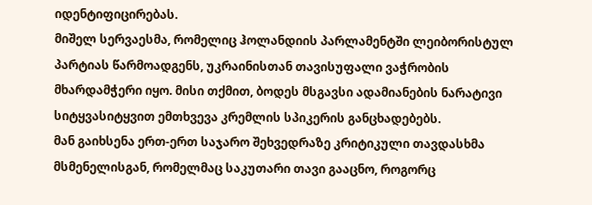იდენტიფიცირებას.
მიშელ სერვაესმა, რომელიც ჰოლანდიის პარლამენტში ლეიბორისტულ პარტიას წარმოადგენს, უკრაინისთან თავისუფალი ვაჭრობის მხარდამჭერი იყო. მისი თქმით, ბოდეს მსგავსი ადამიანების ნარატივი სიტყვასიტყვით ემთხვევა კრემლის სპიკერის განცხადებებს.
მან გაიხსენა ერთ-ერთ საჯარო შეხვედრაზე კრიტიკული თავდასხმა მსმენელისგან, რომელმაც საკუთარი თავი გააცნო, როგორც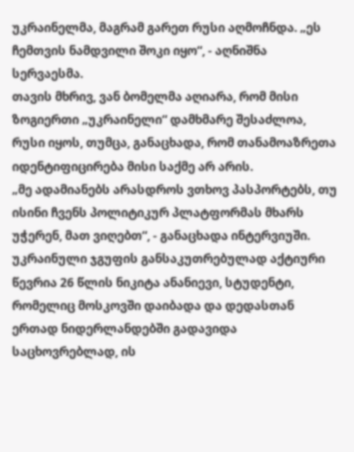უკრაინელმა, მაგრამ გარეთ რუსი აღმოჩნდა. „ეს ჩემთვის ნამდვილი შოკი იყო“, - აღნიშნა სერვაესმა.
თავის მხრივ, ვან ბომელმა აღიარა, რომ მისი ზოგიერთი „უკრაინელი“ დამხმარე შესაძლოა, რუსი იყოს, თუმცა, განაცხადა, რომ თანამოაზრეთა იდენტიფიცირება მისი საქმე არ არის.
„მე ადამიანებს არასდროს ვთხოვ პასპორტებს, თუ ისინი ჩვენს პოლიტიკურ პლატფორმას მხარს უჭერენ, მათ ვიღებთ“, - განაცხადა ინტერვიუში.
უკრაინული ჯგუფის განსაკუთრებულად აქტიური წევრია 26 წლის ნიკიტა ანანიევი, სტუდენტი, რომელიც მოსკოვში დაიბადა და დედასთან ერთად ნიდერლანდებში გადავიდა საცხოვრებლად, ის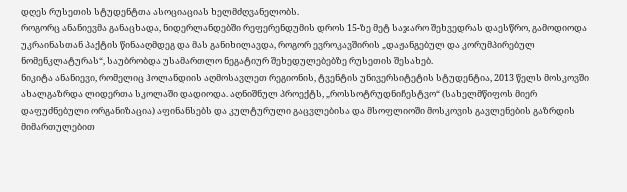დღეს რუსეთის სტუდენტთა ასოციაციას ხელმძღვანელობს.
როგორც ანანიევმა განაცხადა, ნიდერლანდებში რეფერენდუმის დროს 15-ზე მეტ საჯარო შეხვედრას დაესწრო, გამოდიოდა უკრაინასთან პაქტის წინააღმდეგ და მას განიხილავდა, როგორ ევროკავშირის „დაჟანგებულ და კორუმპირებულ ნომენკლატურას“, საუბრობდა უსამართლო ნეგატიურ შეხედულებებზე რუსეთის შესახებ.
ნიკიტა ანანიევი, რომელიც ჰოლანდიის აღმოსავლეთ რეგიონის, ტვენტის უნივერსიტეტის სტუდენტია, 2013 წელს მოსკოვში ახალგაზრდა ლიდერთა სკოლაში დადიოდა. აღნიშნულ პროექტს, „როსსოტრუდნიჩესტვო“ (სახელმწიფოს მიერ დაფუძნებული ორგანიზაცია) აფინანსებს და კულტურული გაცვლებისა და მსოფლიოში მოსკოვის გავლენების გაზრდის მიმართულებით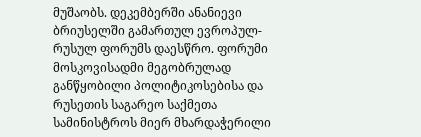მუშაობს. დეკემბერში ანანიევი ბრიუსელში გამართულ ევროპულ-რუსულ ფორუმს დაესწრო. ფორუმი მოსკოვისადმი მეგობრულად განწყობილი პოლიტიკოსებისა და რუსეთის საგარეო საქმეთა სამინისტროს მიერ მხარდაჭერილი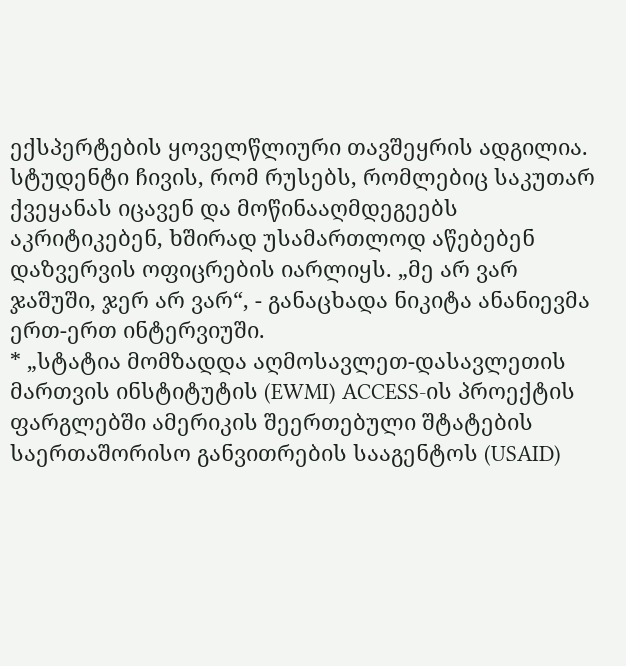ექსპერტების ყოველწლიური თავშეყრის ადგილია. სტუდენტი ჩივის, რომ რუსებს, რომლებიც საკუთარ ქვეყანას იცავენ და მოწინააღმდეგეებს აკრიტიკებენ, ხშირად უსამართლოდ აწებებენ დაზვერვის ოფიცრების იარლიყს. „მე არ ვარ ჯაშუში, ჯერ არ ვარ“, - განაცხადა ნიკიტა ანანიევმა ერთ-ერთ ინტერვიუში.
* „სტატია მომზადდა აღმოსავლეთ-დასავლეთის მართვის ინსტიტუტის (EWMI) ACCESS-ის პროექტის ფარგლებში ამერიკის შეერთებული შტატების საერთაშორისო განვითრების სააგენტოს (USAID)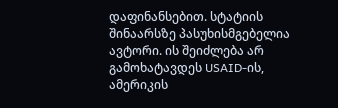დაფინანსებით. სტატიის შინაარსზე პასუხისმგებელია ავტორი. ის შეიძლება არ გამოხატავდეს USAID-ის, ამერიკის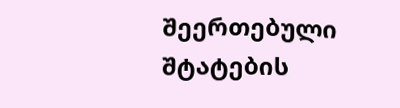შეერთებული შტატების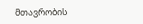მთავრობის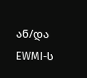ან/და EWMI-ს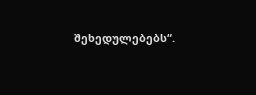შეხედულებებს“.